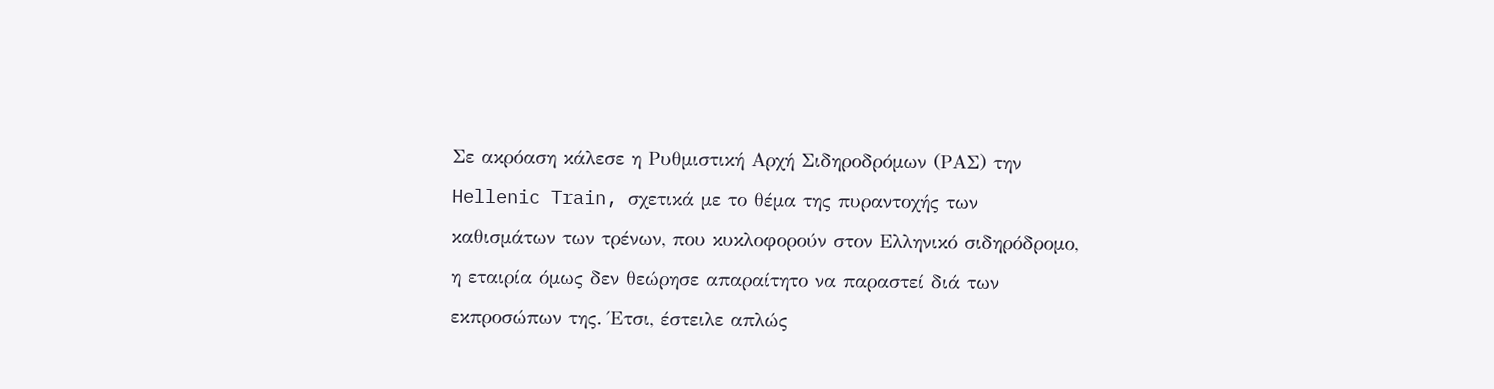Σε ακρόαση κάλεσε η Ρυθμιστική Αρχή Σιδηροδρόμων (ΡΑΣ) την Hellenic Train, σχετικά με το θέμα της πυραντοχής των καθισμάτων των τρένων, που κυκλοφορούν στον Ελληνικό σιδηρόδρομο, η εταιρία όμως δεν θεώρησε απαραίτητο να παραστεί διά των εκπροσώπων της. Έτσι, έστειλε απλώς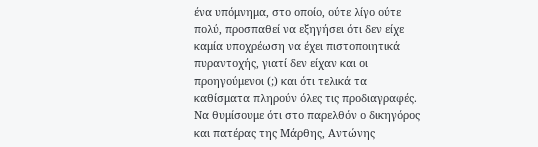ένα υπόμνημα, στο οποίο, ούτε λίγο ούτε πολύ, προσπαθεί να εξηγήσει ότι δεν είχε καμία υποχρέωση να έχει πιστοποιητικά πυραντοχής, γιατί δεν είχαν και οι προηγούμενοι (;) και ότι τελικά τα καθίσματα πληρούν όλες τις προδιαγραφές.
Να θυμίσουμε ότι στο παρελθόν ο δικηγόρος και πατέρας της Μάρθης, Αντώνης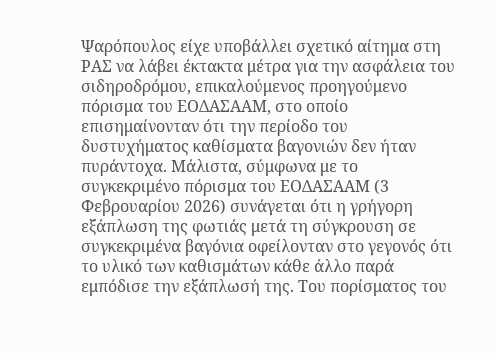Ψαρόπουλος είχε υποβάλλει σχετικό αίτημα στη ΡΑΣ να λάβει έκτακτα μέτρα για την ασφάλεια του σιδηροδρόμου, επικαλούμενος προηγούμενο πόρισμα του ΕΟΔΑΣΑΑΜ, στο οποίο επισημαίνονταν ότι την περίοδο του δυστυχήματος καθίσματα βαγονιών δεν ήταν πυράντοχα. Μάλιστα, σύμφωνα με το συγκεκριμένο πόρισμα του ΕΟΔΑΣΑΑΜ (3 Φεβρουαρίου 2026) συνάγεται ότι η γρήγορη εξάπλωση της φωτιάς μετά τη σύγκρουση σε συγκεκριμένα βαγόνια οφείλονταν στο γεγονός ότι το υλικό των καθισμάτων κάθε άλλο παρά εμπόδισε την εξάπλωσή της. Του πορίσματος του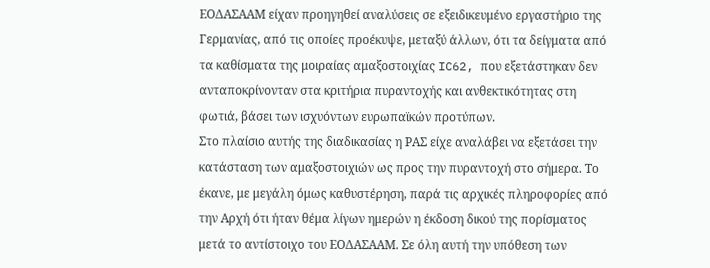ΕΟΔΑΣΑΑΜ είχαν προηγηθεί αναλύσεις σε εξειδικευμένο εργαστήριο της Γερμανίας, από τις οποίες προέκυψε, μεταξύ άλλων, ότι τα δείγματα από τα καθίσματα της μοιραίας αμαξοστοιχίας IC62, που εξετάστηκαν δεν ανταποκρίνονταν στα κριτήρια πυραντοχής και ανθεκτικότητας στη φωτιά, βάσει των ισχυόντων ευρωπαϊκών προτύπων.
Στο πλαίσιο αυτής της διαδικασίας η ΡΑΣ είχε αναλάβει να εξετάσει την κατάσταση των αμαξοστοιχιών ως προς την πυραντοχή στο σήμερα. Το έκανε, με μεγάλη όμως καθυστέρηση, παρά τις αρχικές πληροφορίες από την Αρχή ότι ήταν θέμα λίγων ημερών η έκδοση δικού της πορίσματος μετά το αντίστοιχο του ΕΟΔΑΣΑΑΜ. Σε όλη αυτή την υπόθεση των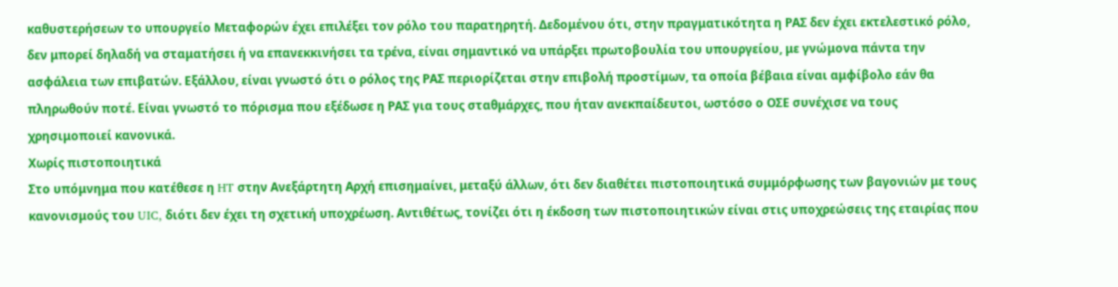καθυστερήσεων το υπουργείο Μεταφορών έχει επιλέξει τον ρόλο του παρατηρητή. Δεδομένου ότι, στην πραγματικότητα η ΡΑΣ δεν έχει εκτελεστικό ρόλο, δεν μπορεί δηλαδή να σταματήσει ή να επανεκκινήσει τα τρένα, είναι σημαντικό να υπάρξει πρωτοβουλία του υπουργείου, με γνώμονα πάντα την ασφάλεια των επιβατών. Εξάλλου, είναι γνωστό ότι ο ρόλος της ΡΑΣ περιορίζεται στην επιβολή προστίμων, τα οποία βέβαια είναι αμφίβολο εάν θα πληρωθούν ποτέ. Είναι γνωστό το πόρισμα που εξέδωσε η ΡΑΣ για τους σταθμάρχες, που ήταν ανεκπαίδευτοι, ωστόσο ο ΟΣΕ συνέχισε να τους χρησιμοποιεί κανονικά.
Χωρίς πιστοποιητικά
Στο υπόμνημα που κατέθεσε η HT στην Ανεξάρτητη Αρχή επισημαίνει, μεταξύ άλλων, ότι δεν διαθέτει πιστοποιητικά συμμόρφωσης των βαγονιών με τους κανονισμούς του UIC, διότι δεν έχει τη σχετική υποχρέωση. Αντιθέτως, τονίζει ότι η έκδοση των πιστοποιητικών είναι στις υποχρεώσεις της εταιρίας που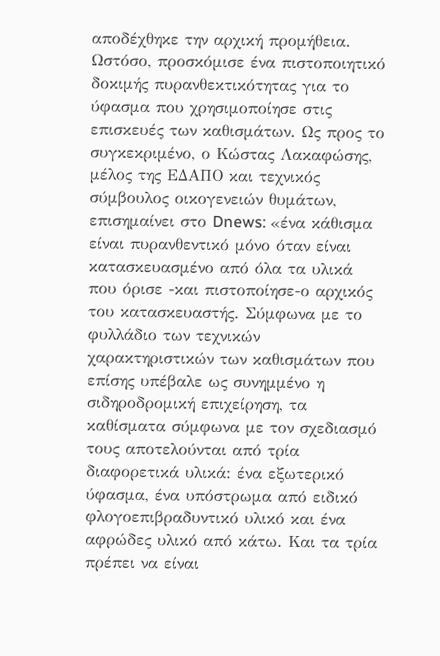αποδέχθηκε την αρχική προμήθεια.
Ωστόσο, προσκόμισε ένα πιστοποιητικό δοκιμής πυρανθεκτικότητας για το ύφασμα που χρησιμοποίησε στις επισκευές των καθισμάτων. Ως προς το συγκεκριμένο, ο Κώστας Λακαφώσης, μέλος της ΕΔΑΠΟ και τεχνικός σύμβουλος οικογενειών θυμάτων, επισημαίνει στο Dnews: «ένα κάθισμα είναι πυρανθεντικό μόνο όταν είναι κατασκευασμένο από όλα τα υλικά που όρισε -και πιστοποίησε-ο αρχικός του κατασκευαστής. Σύμφωνα με το φυλλάδιο των τεχνικών χαρακτηριστικών των καθισμάτων που επίσης υπέβαλε ως συνημμένο η σιδηροδρομική επιχείρηση, τα καθίσματα σύμφωνα με τον σχεδιασμό τους αποτελούνται από τρία διαφορετικά υλικά: ένα εξωτερικό ύφασμα, ένα υπόστρωμα από ειδικό φλογοεπιβραδυντικό υλικό και ένα αφρώδες υλικό από κάτω. Και τα τρία πρέπει να είναι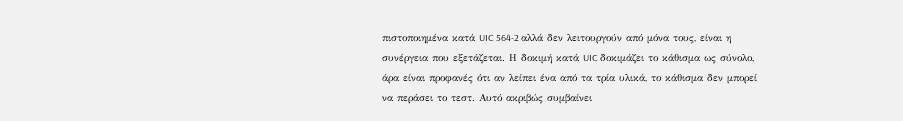πιστοποιημένα κατά UIC 564-2 αλλά δεν λειτουργούν από μόνα τους, είναι η συνέργεια που εξετάζεται. Η δοκιμή κατά UIC δοκιμάζει το κάθισμα ως σύνολο, άρα είναι προφανές ότι αν λείπει ένα από τα τρία υλικά, το κάθισμα δεν μπορεί να περάσει το τεστ. Αυτό ακριβώς συμβαίνει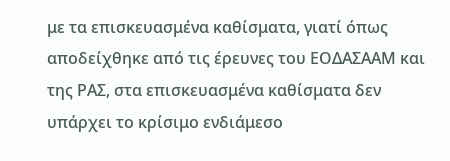με τα επισκευασμένα καθίσματα, γιατί όπως αποδείχθηκε από τις έρευνες του ΕΟΔΑΣΑΑΜ και της ΡΑΣ, στα επισκευασμένα καθίσματα δεν υπάρχει το κρίσιμο ενδιάμεσο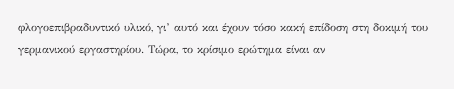φλογοεπιβραδυντικό υλικό, γι’ αυτό και έχουν τόσο κακή επίδοση στη δοκιμή του γερμανικού εργαστηρίου. Τώρα, το κρίσιμο ερώτημα είναι αν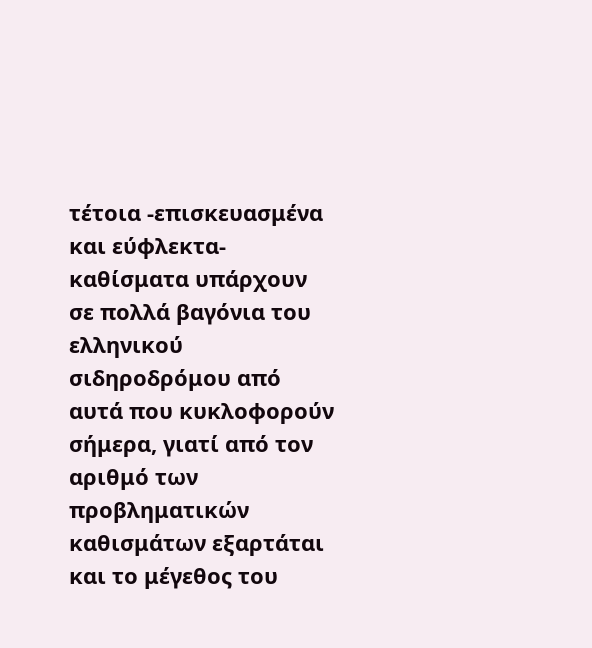τέτοια -επισκευασμένα και εύφλεκτα- καθίσματα υπάρχουν σε πολλά βαγόνια του ελληνικού σιδηροδρόμου από αυτά που κυκλοφορούν σήμερα, γιατί από τον αριθμό των προβληματικών καθισμάτων εξαρτάται και το μέγεθος του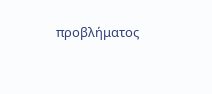προβλήματος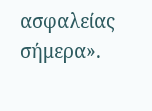ασφαλείας σήμερα».